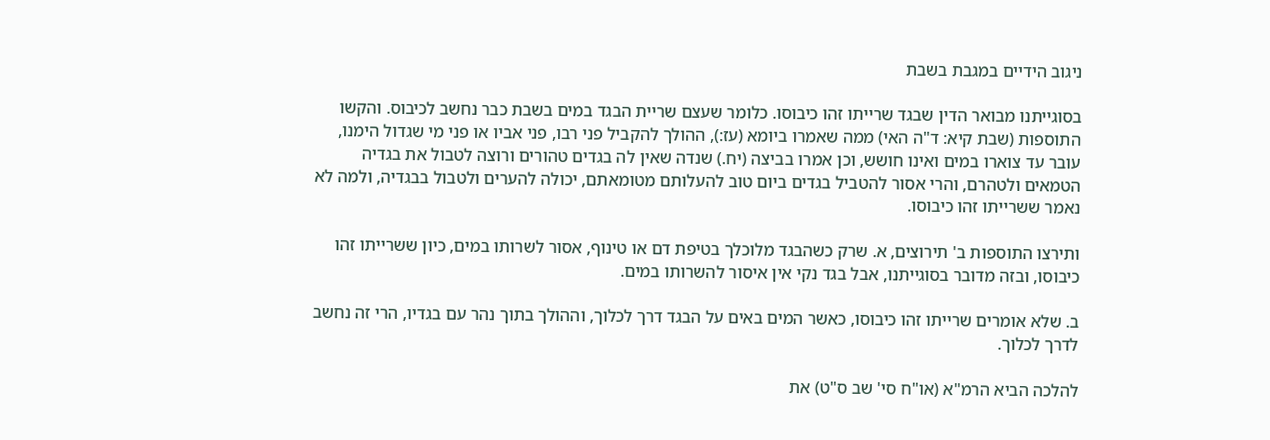ניגוב הידיים במגבת בשבת

בסוגייתנו מבואר הדין שבגד שרייתו זהו כיבוסו. כלומר שעצם שריית הבגד במים בשבת כבר נחשב לכיבוס. והקשו התוספות (שבת קיא: ד"ה האי) ממה שאמרו ביומא (עז:), ההולך להקביל פני רבו, פני אביו או פני מי שגדול הימנו, עובר עד צוארו במים ואינו חושש, וכן אמרו בביצה (יח.) שנדה שאין לה בגדים טהורים ורוצה לטבול את בגדיה הטמאים ולטהרם, והרי אסור להטביל בגדים ביום טוב להעלותם מטומאתם, יכולה להערים ולטבול בבגדיה, ולמה לא נאמר ששרייתו זהו כיבוסו.

ותירצו התוספות ב' תירוצים, א. שרק כשהבגד מלוכלך בטיפת דם או טינוף, אסור לשרותו במים, כיון ששרייתו זהו כיבוסו, ובזה מדובר בסוגייתנו, אבל בגד נקי אין איסור להשרותו במים.

ב. שלא אומרים שרייתו זהו כיבוסו, כאשר המים באים על הבגד דרך לכלוך, וההולך בתוך נהר עם בגדיו, הרי זה נחשב לדרך לכלוך.

להלכה הביא הרמ"א (או"ח סי' שב ס"ט) את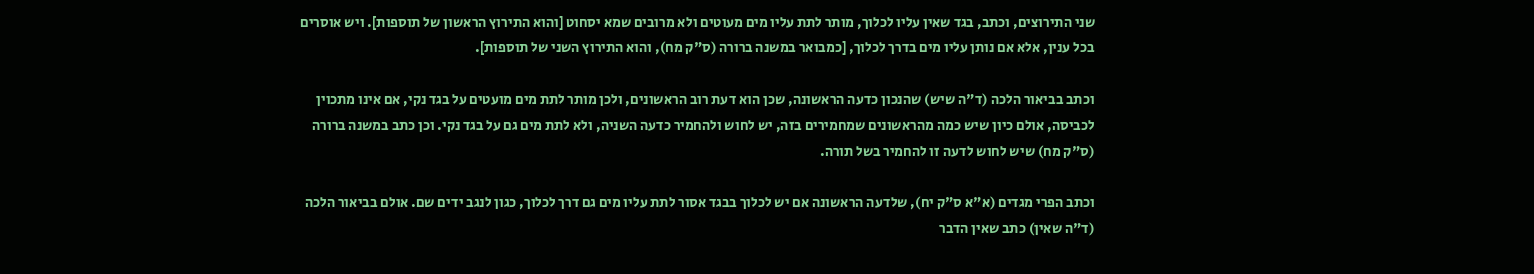שני התירוצים, וכתב, בגד שאין עליו לכלוך, מותר לתת עליו מים מעוטים ולא מרובים שמא יסחוט [והוא התירוץ הראשון של תוספות]. ויש אוסרים בכל ענין, אלא אם נותן עליו מים בדרך לכלוך, [כמבואר במשנה ברורה (ס"ק מח), והוא התירוץ השני של תוספות].

וכתב בביאור הלכה (ד"ה שיש) שהנכון כדעה הראשונה, שכן הוא דעת רוב הראשונים, ולכן מותר לתת מים מועטים על בגד נקי, אם אינו מתכוין לכביסה, אולם כיון שיש כמה מהראשונים שמחמירים בזה, יש לחוש ולהחמיר כדעה השניה, ולא לתת מים גם על בגד נקי. וכן כתב במשנה ברורה (ס"ק מח) שיש לחוש לדעה זו להחמיר בשל תורה.

וכתב הפרי מגדים (א"א ס"ק יח), שלדעה הראשונה אם יש לכלוך בבגד אסור לתת עליו מים גם דרך לכלוך, כגון לנגב ידים שם. אולם בביאור הלכה (ד"ה שאין) כתב שאין הדבר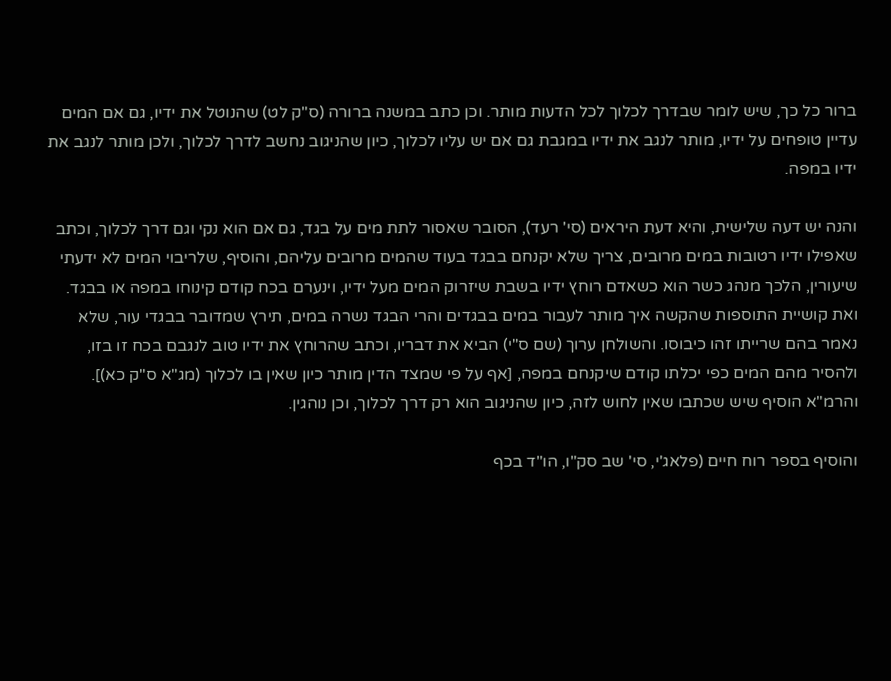ברור כל כך, שיש לומר שבדרך לכלוך לכל הדעות מותר. וכן כתב במשנה ברורה (ס"ק לט) שהנוטל את ידיו, גם אם המים עדיין טופחים על ידיו, מותר לנגב את ידיו במגבת גם אם יש עליו לכלוך, כיון שהניגוב נחשב לדרך לכלוך, ולכן מותר לנגב את ידיו במפה.

והנה יש דעה שלישית, והיא דעת היראים (סי' רעד), הסובר שאסור לתת מים על בגד, גם אם הוא נקי וגם דרך לכלוך, וכתב שאפילו ידיו רטובות במים מרובים, צריך שלא יקנחם בבגד בעוד שהמים מרובים עליהם, והוסיף, שלריבוי המים לא ידעתי שיעורין, הלכך מנהג כשר הוא כשאדם רוחץ ידיו בשבת שיזרוק המים מעל ידיו, וינערם בכח קודם קינוחו במפה או בבגד. ואת קושיית התוספות שהקשה איך מותר לעבור במים בבגדים והרי הבגד נשרה במים, תירץ שמדובר בבגדי עור, שלא נאמר בהם שרייתו זהו כיבוסו. והשולחן ערוך (שם ס"י) הביא את דבריו, וכתב שהרוחץ את ידיו טוב לנגבם בכח זו בזו, ולהסיר מהם המים כפי יכלתו קודם שיקנחם במפה, [אף על פי שמצד הדין מותר כיון שאין בו לכלוך (מג"א ס"ק כא)]. והרמ"א הוסיף שיש שכתבו שאין לחוש לזה, כיון שהניגוב הוא רק דרך לכלוך, וכן נוהגין.

והוסיף בספר רוח חיים (פלאג'י, סי' שב סק"ו, הו"ד בכף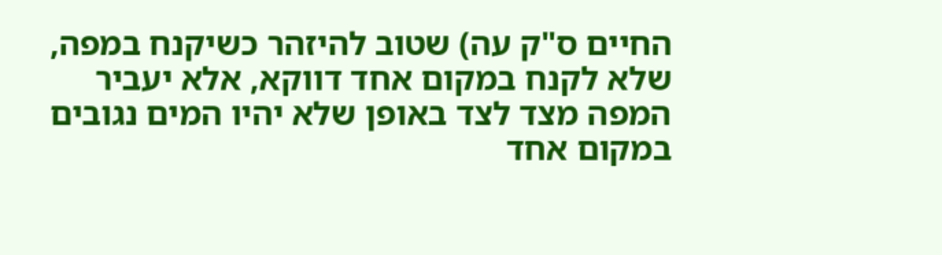החיים ס"ק עה) שטוב להיזהר כשיקנח במפה, שלא לקנח במקום אחד דווקא, אלא יעביר המפה מצד לצד באופן שלא יהיו המים נגובים במקום אחד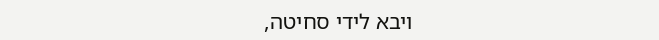ויבא לידי סחיטה,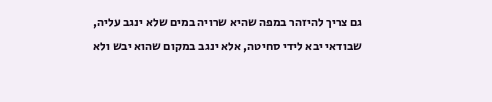גם צריך להיזהר במפה שהיא שרויה במים שלא ינגב עליה, שבודאי יבא לידי סחיטה, אלא ינגב במקום שהוא יבש ולא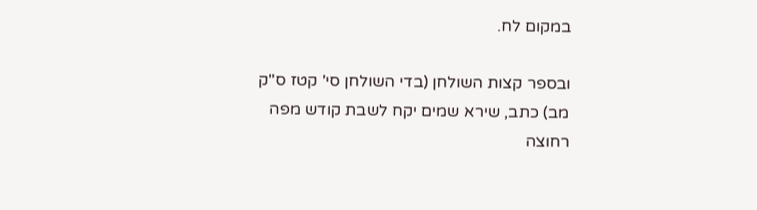במקום לח.

ובספר קצות השולחן (בדי השולחן סי' קטז ס"ק מב) כתב, שירא שמים יקח לשבת קודש מפה רחוצה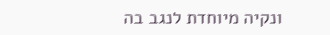ונקיה מיוחדת לנגב בה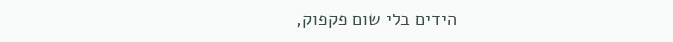הידים בלי שום פקפוק,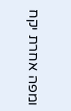ומפה אחרת יקח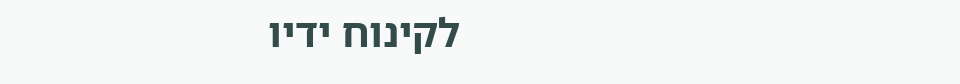לקינוח ידיו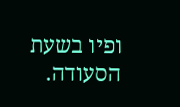ופיו בשעת הסעודה.